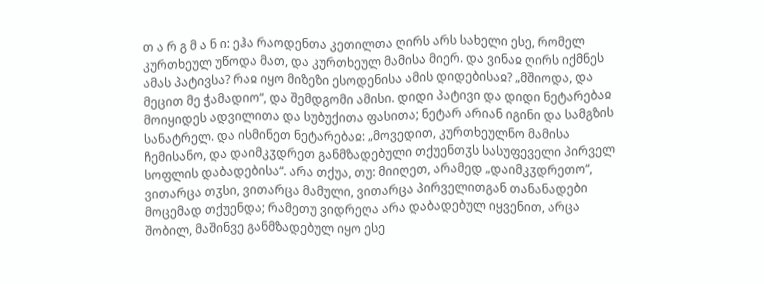თ ა რ გ მ ა ნ ი: ეჰა რაოდენთა კეთილთა ღირს არს სახელი ესე, რომელ კურთხეულ უწოდა მათ, და კურთხეულ მამისა მიერ. და ვინაჲ ღირს იქმნეს ამას პატივსა? რაჲ იყო მიზეზი ესოდენისა ამის დიდებისაჲ? „მშიოდა, და მეცით მე ჭამადიო“, და შემდგომი ამისი. დიდი პატივი და დიდი ნეტარებაჲ მოიყიდეს ადვილითა და სუბუქითა ფასითა; ნეტარ არიან იგინი და სამგზის სანატრელ. და ისმინეთ ნეტარებაჲ: „მოვედით, კურთხეულნო მამისა ჩემისანო, და დაიმკჳდრეთ განმზადებული თქუენთჳს სასუფეველი პირველ სოფლის დაბადებისა“. არა თქუა, თუ: მიიღეთ, არამედ „დაიმკჳდრეთო“, ვითარცა თჳსი, ვითარცა მამული, ვითარცა პირველითგან თანანადები მოცემად თქუენდა; რამეთუ ვიდრეღა არა დაბადებულ იყვენით, არცა შობილ, მაშინვე განმზადებულ იყო ესე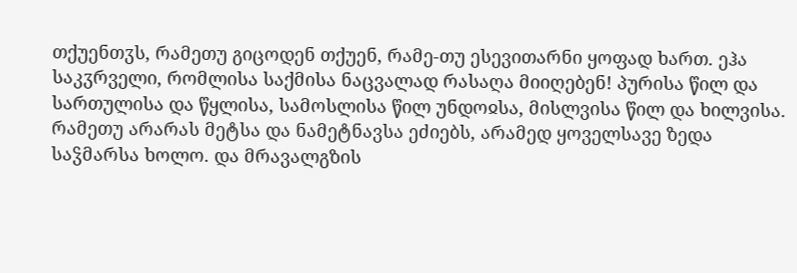თქუენთჳს, რამეთუ გიცოდენ თქუენ, რამე-თუ ესევითარნი ყოფად ხართ. ეჰა საკჳრველი, რომლისა საქმისა ნაცვალად რასაღა მიიღებენ! პურისა წილ და სართულისა და წყლისა, სამოსლისა წილ უნდოჲსა, მისლვისა წილ და ხილვისა. რამეთუ არარას მეტსა და ნამეტნავსა ეძიებს, არამედ ყოველსავე ზედა საჴმარსა ხოლო. და მრავალგზის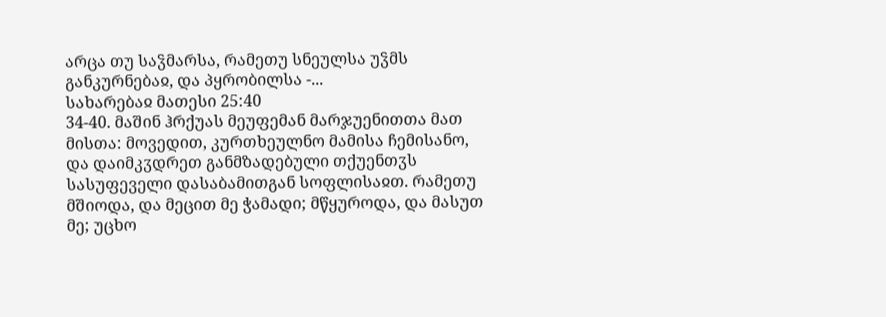არცა თუ საჴმარსა, რამეთუ სნეულსა უჴმს განკურნებაჲ, და პყრობილსა -...
სახარებაჲ მათესი 25:40
34-40. მაშინ ჰრქუას მეუფემან მარჯუენითთა მათ მისთა: მოვედით, კურთხეულნო მამისა ჩემისანო, და დაიმკჳდრეთ განმზადებული თქუენთჳს სასუფეველი დასაბამითგან სოფლისაჲთ. რამეთუ მშიოდა, და მეცით მე ჭამადი; მწყუროდა, და მასუთ მე; უცხო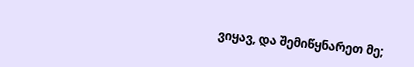ვიყავ, და შემიწყნარეთ მე;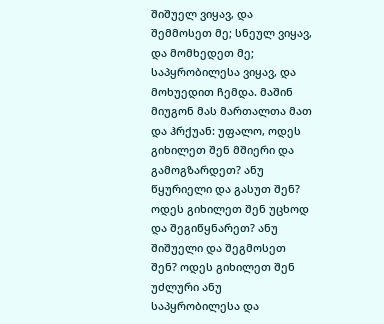შიშუელ ვიყავ, და შემმოსეთ მე; სნეულ ვიყავ, და მომხედეთ მე; საპყრობილესა ვიყავ, და მოხუედით ჩემდა. მაშინ მიუგონ მას მართალთა მათ და ჰრქუან: უფალო, ოდეს გიხილეთ შენ მშიერი და გამოგზარდეთ? ანუ წყურიელი და გასუთ შენ? ოდეს გიხილეთ შენ უცხოდ და შეგიწყნარეთ? ანუ შიშუელი და შეგმოსეთ შენ? ოდეს გიხილეთ შენ უძლური ანუ საპყრობილესა და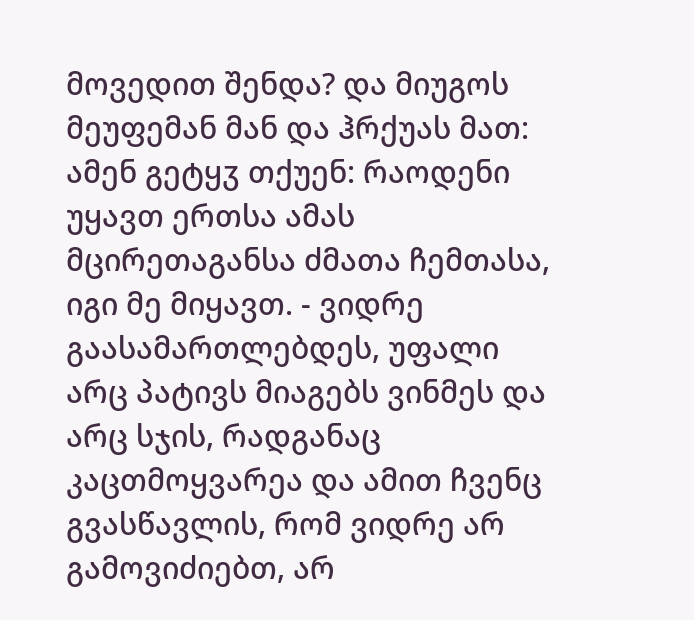მოვედით შენდა? და მიუგოს მეუფემან მან და ჰრქუას მათ: ამენ გეტყჳ თქუენ: რაოდენი უყავთ ერთსა ამას მცირეთაგანსა ძმათა ჩემთასა, იგი მე მიყავთ. - ვიდრე გაასამართლებდეს, უფალი არც პატივს მიაგებს ვინმეს და არც სჯის, რადგანაც კაცთმოყვარეა და ამით ჩვენც გვასწავლის, რომ ვიდრე არ გამოვიძიებთ, არ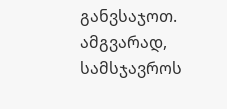განვსაჯოთ. ამგვარად, სამსჯავროს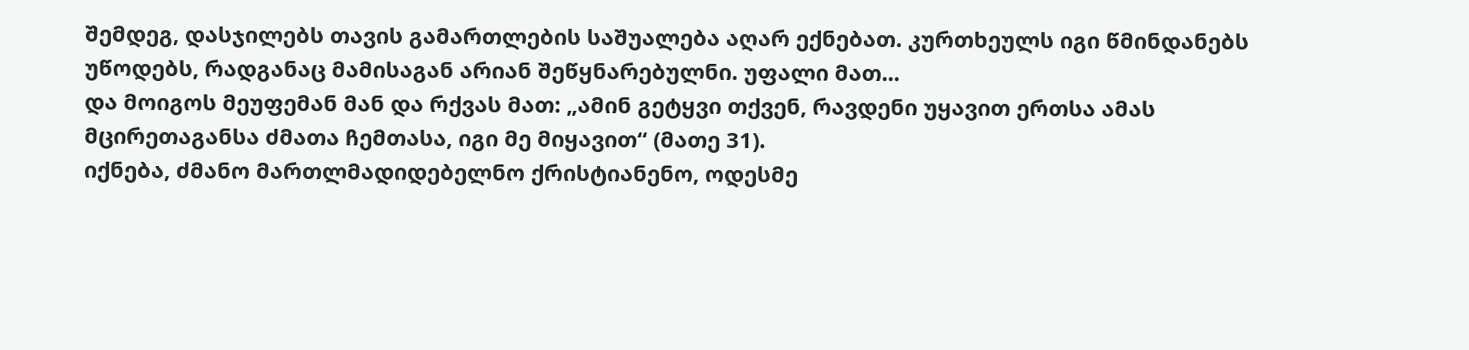შემდეგ, დასჯილებს თავის გამართლების საშუალება აღარ ექნებათ. კურთხეულს იგი წმინდანებს უწოდებს, რადგანაც მამისაგან არიან შეწყნარებულნი. უფალი მათ...
და მოიგოს მეუფემან მან და რქვას მათ: „ამინ გეტყვი თქვენ, რავდენი უყავით ერთსა ამას მცირეთაგანსა ძმათა ჩემთასა, იგი მე მიყავით“ (მათე 31).
იქნება, ძმანო მართლმადიდებელნო ქრისტიანენო, ოდესმე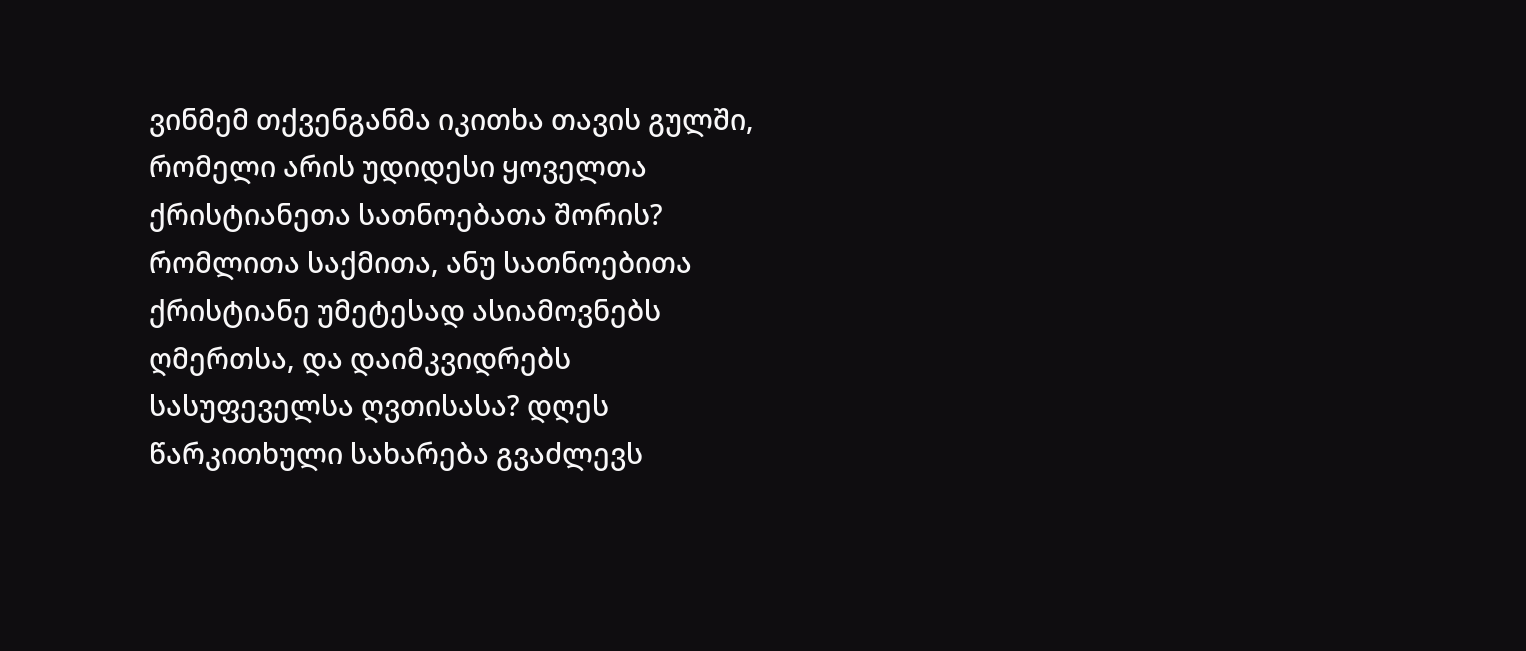ვინმემ თქვენგანმა იკითხა თავის გულში, რომელი არის უდიდესი ყოველთა ქრისტიანეთა სათნოებათა შორის? რომლითა საქმითა, ანუ სათნოებითა ქრისტიანე უმეტესად ასიამოვნებს ღმერთსა, და დაიმკვიდრებს სასუფეველსა ღვთისასა? დღეს წარკითხული სახარება გვაძლევს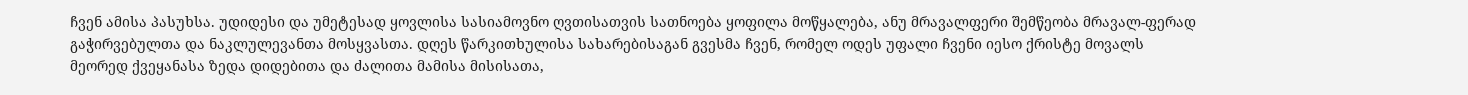ჩვენ ამისა პასუხსა. უდიდესი და უმეტესად ყოვლისა სასიამოვნო ღვთისათვის სათნოება ყოფილა მოწყალება, ანუ მრავალფერი შემწეობა მრავალ-ფერად გაჭირვებულთა და ნაკლულევანთა მოსყვასთა. დღეს წარკითხულისა სახარებისაგან გვესმა ჩვენ, რომელ ოდეს უფალი ჩვენი იესო ქრისტე მოვალს მეორედ ქვეყანასა ზედა დიდებითა და ძალითა მამისა მისისათა,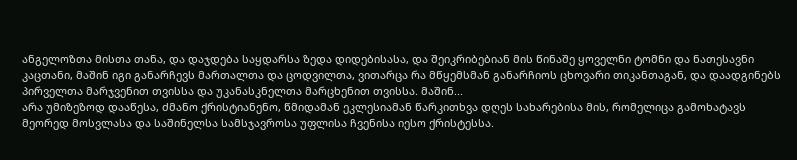ანგელოზთა მისთა თანა, და დაჯდება საყდარსა ზედა დიდებისასა, და შეიკრიბებიან მის წინაშე ყოველნი ტომნი და ნათესავნი კაცთანი, მაშინ იგი განარჩევს მართალთა და ცოდვილთა, ვითარცა რა მწყემსმან განარჩიოს ცხოვარი თიკანთაგან, და დაადგინებს პირველთა მარჯვენით თვისსა და უკანასკნელთა მარცხენით თვისსა. მაშინ...
არა უმიზეზოდ დააწესა, ძმანო ქრისტიანენო, წმიდამან ეკლესიამან წარკითხვა დღეს სახარებისა მის, რომელიცა გამოხატავს მეორედ მოსვლასა და საშინელსა სამსჯავროსა უფლისა ჩვენისა იესო ქრისტესსა.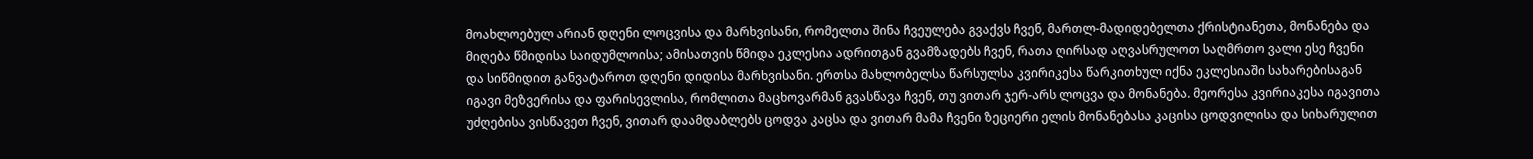მოახლოებულ არიან დღენი ლოცვისა და მარხვისანი, რომელთა შინა ჩვეულება გვაქვს ჩვენ, მართლ-მადიდებელთა ქრისტიანეთა, მონანება და მიღება წმიდისა საიდუმლოისა; ამისათვის წმიდა ეკლესია ადრითგან გვამზადებს ჩვენ, რათა ღირსად აღვასრულოთ საღმრთო ვალი ესე ჩვენი და სიწმიდით განვატაროთ დღენი დიდისა მარხვისანი. ერთსა მახლობელსა წარსულსა კვირიკესა წარკითხულ იქნა ეკლესიაში სახარებისაგან იგავი მეზვერისა და ფარისევლისა, რომლითა მაცხოვარმან გვასწავა ჩვენ, თუ ვითარ ჯერ-არს ლოცვა და მონანება. მეორესა კვირიაკესა იგავითა უძღებისა ვისწავეთ ჩვენ, ვითარ დაამდაბლებს ცოდვა კაცსა და ვითარ მამა ჩვენი ზეციერი ელის მონანებასა კაცისა ცოდვილისა და სიხარულით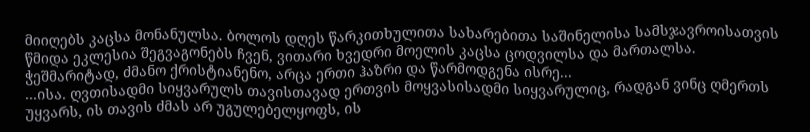მიიღებს კაცსა მონანულსა. ბოლოს დღეს წარკითხულითა სახარებითა საშინელისა სამსჯავროისათვის წმიდა ეკლესია შეგვაგონებს ჩვენ, ვითარი ხვედრი მოელის კაცსა ცოდვილსა და მართალსა.
ჭეშმარიტად, ძმანო ქრისტიანენო, არცა ერთი ჰაზრი და წარმოდგენა ისრე...
...ისა. ღვთისადმი სიყვარულს თავისთავად ერთვის მოყვასისადმი სიყვარულიც, რადგან ვინც ღმერთს უყვარს, ის თავის ძმას არ უგულებელყოფს, ის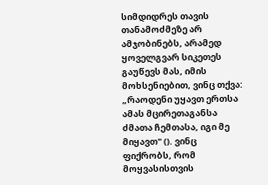სიმდიდრეს თავის თანამოძმეზე არ ამჯობინებს, არამედ ყოველგვარ სიკეთეს გაუწევს მას, იმის მოხსენიებით, ვინც თქვა: „რაოდენი უყავთ ერთსა ამას მცირეთაგანსა ძმათა ჩემთასა, იგი მე მიყავთ" (). ვინც ფიქრობს, რომ მოყვასისთვის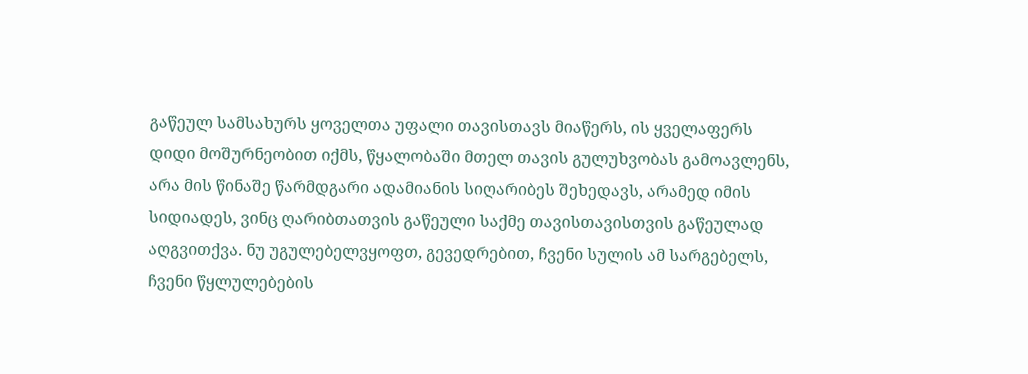გაწეულ სამსახურს ყოველთა უფალი თავისთავს მიაწერს, ის ყველაფერს დიდი მოშურნეობით იქმს, წყალობაში მთელ თავის გულუხვობას გამოავლენს, არა მის წინაშე წარმდგარი ადამიანის სიღარიბეს შეხედავს, არამედ იმის სიდიადეს, ვინც ღარიბთათვის გაწეული საქმე თავისთავისთვის გაწეულად აღგვითქვა. ნუ უგულებელვყოფთ, გევედრებით, ჩვენი სულის ამ სარგებელს, ჩვენი წყლულებების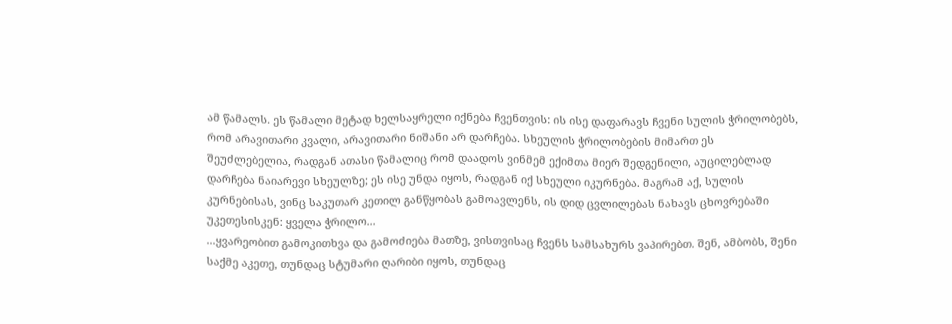ამ წამალს. ეს წამალი მეტად ხელსაყრელი იქნება ჩვენთვის: ის ისე დაფარავს ჩვენი სულის ჭრილობებს, რომ არავითარი კვალი, არავითარი ნიშანი არ დარჩება. სხეულის ჭრილობების მიმართ ეს შეუძლებელია, რადგან ათასი წამალიც რომ დაადოს ვინმემ ექიმთა მიერ შედგენილი, აუცილებლად დარჩება ნაიარევი სხეულზე; ეს ისე უნდა იყოს, რადგან იქ სხეული იკურნება. მაგრამ აქ, სულის კურნებისას, ვინც საკუთარ კეთილ განწყობას გამოავლენს, ის დიდ ცვლილებას ნახავს ცხოვრებაში უკეთესისკენ: ყველა ჭრილო...
...ყვარეობით გამოკითხვა და გამოძიება მათზე, ვისთვისაც ჩვენს სამსახურს ვაპირებთ. შენ, ამბობს, შენი საქმე აკეთე, თუნდაც სტუმარი ღარიბი იყოს, თუნდაც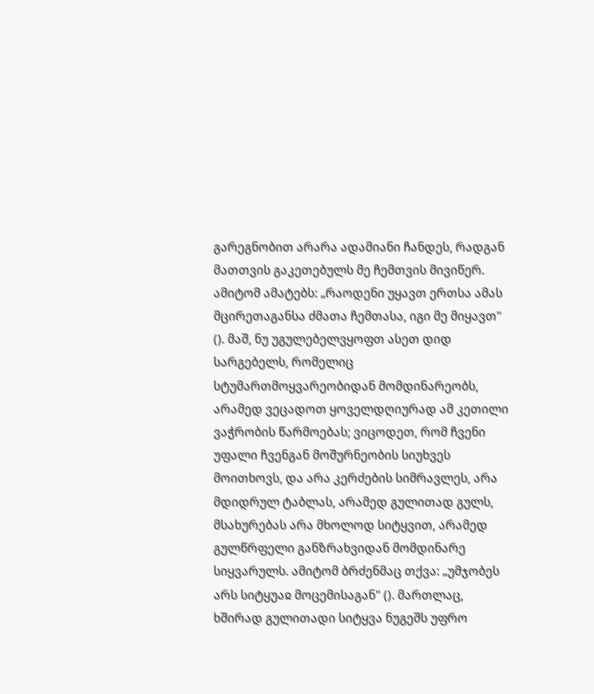გარეგნობით არარა ადამიანი ჩანდეს, რადგან მათთვის გაკეთებულს მე ჩემთვის მივიწერ. ამიტომ ამატებს: „რაოდენი უყავთ ერთსა ამას მცირეთაგანსა ძმათა ჩემთასა, იგი მე მიყავთ" (). მაშ, ნუ უგულებელვყოფთ ასეთ დიდ სარგებელს, რომელიც სტუმართმოყვარეობიდან მომდინარეობს, არამედ ვეცადოთ ყოველდღიურად ამ კეთილი ვაჭრობის წარმოებას; ვიცოდეთ, რომ ჩვენი უფალი ჩვენგან მოშურნეობის სიუხვეს მოითხოვს, და არა კერძების სიმრავლეს, არა მდიდრულ ტაბლას, არამედ გულითად გულს, მსახურებას არა მხოლოდ სიტყვით, არამედ გულწრფელი განზრახვიდან მომდინარე სიყვარულს. ამიტომ ბრძენმაც თქვა: „უმჯობეს არს სიტყუაჲ მოცემისაგან" (). მართლაც, ხშირად გულითადი სიტყვა ნუგეშს უფრო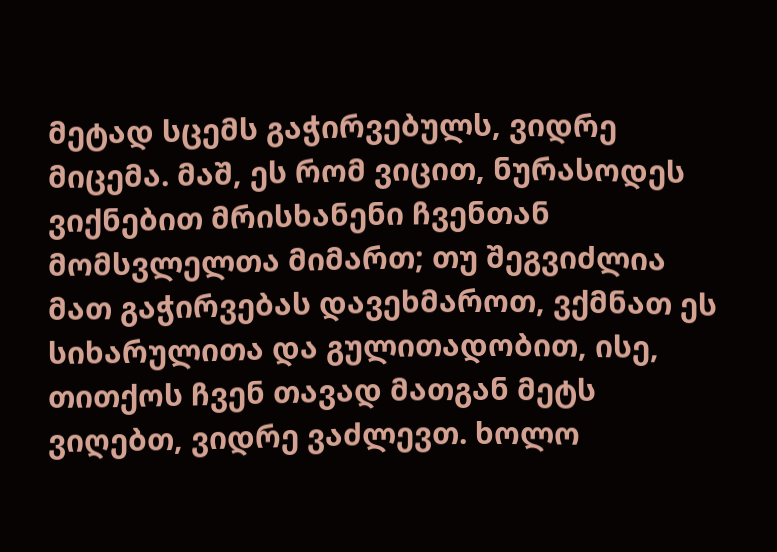მეტად სცემს გაჭირვებულს, ვიდრე მიცემა. მაშ, ეს რომ ვიცით, ნურასოდეს ვიქნებით მრისხანენი ჩვენთან მომსვლელთა მიმართ; თუ შეგვიძლია მათ გაჭირვებას დავეხმაროთ, ვქმნათ ეს სიხარულითა და გულითადობით, ისე, თითქოს ჩვენ თავად მათგან მეტს ვიღებთ, ვიდრე ვაძლევთ. ხოლო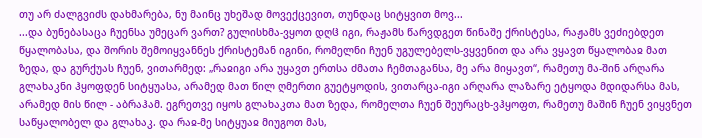თუ არ ძალგვიძს დახმარება, ნუ მაინც უხეშად მოვექცევით, თუნდაც სიტყვით მოვ...
...და ბუნებასაცა ჩუენსა უმეცარ ვართ? გულისხმა-ვყოთ დღჱ იგი, რაჟამს წარვდგეთ წინაშე ქრისტესა, რაჟამს ვეძიებდეთ წყალობასა, და შორის შემოიყვანნეს ქრისტემან იგინი, რომელნი ჩუენ უგულებელს-ვყვენით და არა ვყავთ წყალობაჲ მათ ზედა, და გურქუას ჩუენ, ვითარმედ: „რაჲიგი არა უყავთ ერთსა ძმათა ჩემთაგანსა, მე არა მიყავთ“, რამეთუ მა-შინ არღარა გლახაკნი ჰყოფდენ სიტყუასა, არამედ მათ წილ ღმერთი გუეტყოდის, ვითარცა-იგი არღარა ლაზარე ეტყოდა მდიდარსა მას, არამედ მის წილ - აბრაჰამ. ეგრეთვე იყოს გლახაკთა მათ ზედა, რომელთა ჩუენ შეურაცხ-ვჰყოფთ, რამეთუ მაშინ ჩუენ ვიყვნეთ საწყალობელ და გლახაკ. და რაჲ-მე სიტყუაჲ მიუგოთ მას,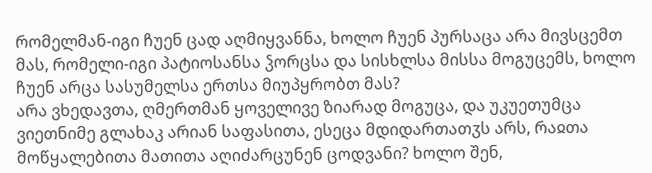რომელმან-იგი ჩუენ ცად აღმიყვანნა, ხოლო ჩუენ პურსაცა არა მივსცემთ მას, რომელი-იგი პატიოსანსა ჴორცსა და სისხლსა მისსა მოგუცემს, ხოლო ჩუენ არცა სასუმელსა ერთსა მიუპყრობთ მას?
არა ვხედავთა, ღმერთმან ყოველივე ზიარად მოგუცა, და უკუეთუმცა ვიეთნიმე გლახაკ არიან საფასითა, ესეცა მდიდართათჳს არს, რაჲთა მოწყალებითა მათითა აღიძარცუნენ ცოდვანი? ხოლო შენ,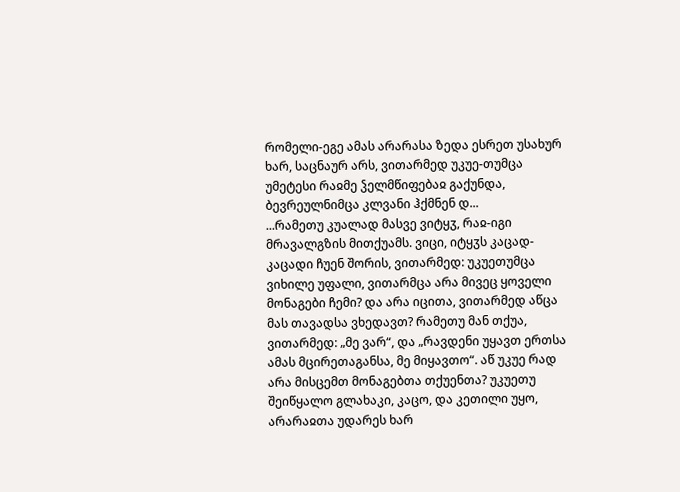რომელი-ეგე ამას არარასა ზედა ესრეთ უსახურ ხარ, საცნაურ არს, ვითარმედ უკუე-თუმცა უმეტესი რაჲმე ჴელმწიფებაჲ გაქუნდა, ბევრეულნიმცა კლვანი ჰქმნენ დ...
...რამეთუ კუალად მასვე ვიტყჳ, რაჲ-იგი მრავალგზის მითქუამს. ვიცი, იტყჳს კაცად-კაცადი ჩუენ შორის, ვითარმედ: უკუეთუმცა ვიხილე უფალი, ვითარმცა არა მივეც ყოველი მონაგები ჩემი? და არა იცითა, ვითარმედ აწცა მას თავადსა ვხედავთ? რამეთუ მან თქუა, ვითარმედ: „მე ვარ“, და „რავდენი უყავთ ერთსა ამას მცირეთაგანსა, მე მიყავთო“. აწ უკუე რად არა მისცემთ მონაგებთა თქუენთა? უკუეთუ შეიწყალო გლახაკი, კაცო, და კეთილი უყო, არარაჲთა უდარეს ხარ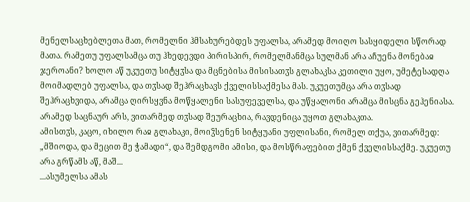მენელსაცხებლეთა მათ, რომელნი ჰმსახურებდეს უფალსა, არამედ მოიღო სასყიდელი სწორად მათა. რამეთუ უფალსამცა თუ ჰხედევდი პირისპირ, რომელმანმცა სულმან არა აჩუენა მონებაჲ ჯეროანი? ხოლო აწ უკუეთუ სიტყჳსა და მცნებისა მისისათჳს გლახაკსა კეთილი უყო, უმეტესადღა მოიმადლებ უფალსა, და თჳსად შეჰრაცხავს ქველისსაქმესა მას. უკუეთუმცა არა თჳსად შეჰრაცხვიდა, არამცა ღირსყვნა მოწყალენი სასუფეველსა, და უწყალონი არამცა მისცნა გეჰენიასა. არამედ საცნაურ არს, ვითარმედ თჳსად შეურაცხია, რავდენიცა უყოთ გლახაკთა.
ამისთჳს, კაცო, იხილო რაჲ გლახაკი, მოიჴსენენ სიტყუანი უფლისანი, რომელ თქუა, ვითარმედ: „მშიოდა, და მეცით მე ჭამადი“, და შემდგომი ამისი, და მოსწრაფებით ქმენ ქველისსაქმე. უკუეთუ არა გრწამს აწ, მაშ...
...ასუმელსა ამას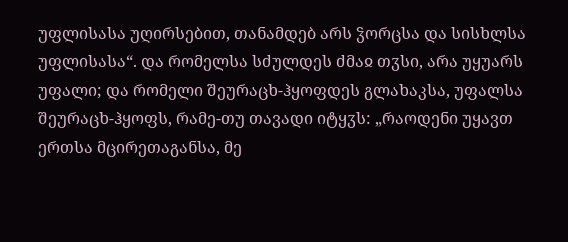უფლისასა უღირსებით, თანამდებ არს ჴორცსა და სისხლსა უფლისასა“. და რომელსა სძულდეს ძმაჲ თჳსი, არა უყუარს უფალი; და რომელი შეურაცხ-ჰყოფდეს გლახაკსა, უფალსა შეურაცხ-ჰყოფს, რამე-თუ თავადი იტყჳს: „რაოდენი უყავთ ერთსა მცირეთაგანსა, მე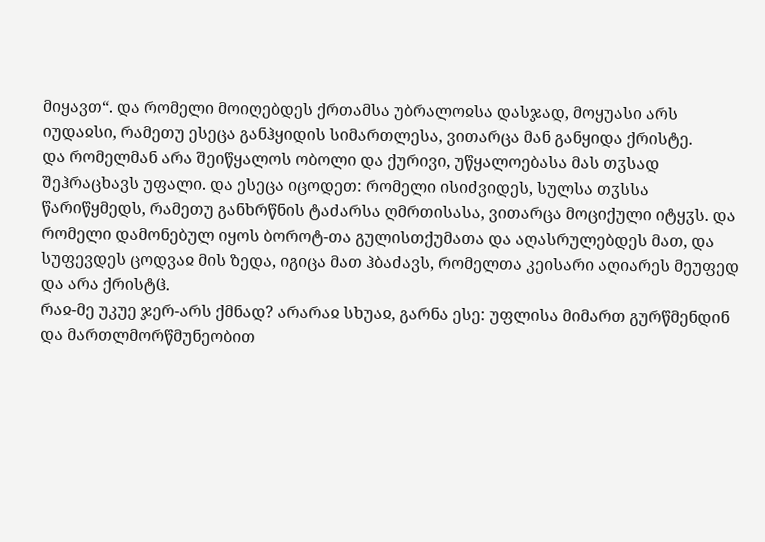მიყავთ“. და რომელი მოიღებდეს ქრთამსა უბრალოჲსა დასჯად, მოყუასი არს იუდაჲსი, რამეთუ ესეცა განჰყიდის სიმართლესა, ვითარცა მან განყიდა ქრისტე.
და რომელმან არა შეიწყალოს ობოლი და ქურივი, უწყალოებასა მას თჳსად შეჰრაცხავს უფალი. და ესეცა იცოდეთ: რომელი ისიძვიდეს, სულსა თჳსსა წარიწყმედს, რამეთუ განხრწნის ტაძარსა ღმრთისასა, ვითარცა მოციქული იტყჳს. და რომელი დამონებულ იყოს ბოროტ-თა გულისთქუმათა და აღასრულებდეს მათ, და სუფევდეს ცოდვაჲ მის ზედა, იგიცა მათ ჰბაძავს, რომელთა კეისარი აღიარეს მეუფედ და არა ქრისტჱ.
რაჲ-მე უკუე ჯერ-არს ქმნად? არარაჲ სხუაჲ, გარნა ესე: უფლისა მიმართ გურწმენდინ და მართლმორწმუნეობით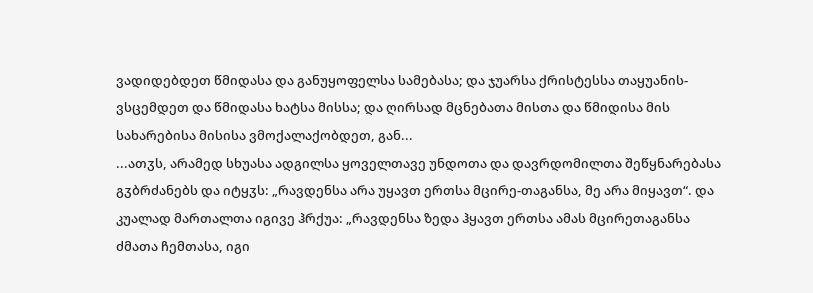ვადიდებდეთ წმიდასა და განუყოფელსა სამებასა; და ჯუარსა ქრისტესსა თაყუანის-ვსცემდეთ და წმიდასა ხატსა მისსა; და ღირსად მცნებათა მისთა და წმიდისა მის სახარებისა მისისა ვმოქალაქობდეთ, გან...
...ათჳს, არამედ სხუასა ადგილსა ყოველთავე უნდოთა და დავრდომილთა შეწყნარებასა გჳბრძანებს და იტყჳს: „რავდენსა არა უყავთ ერთსა მცირე-თაგანსა, მე არა მიყავთ“. და კუალად მართალთა იგივე ჰრქუა: „რავდენსა ზედა ჰყავთ ერთსა ამას მცირეთაგანსა ძმათა ჩემთასა, იგი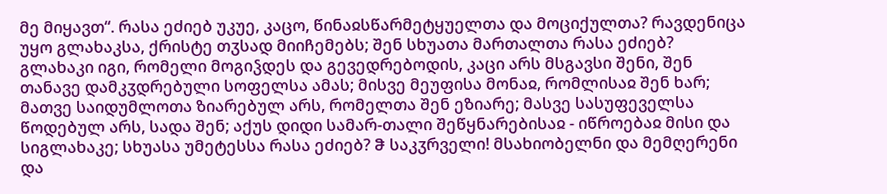მე მიყავთ“. რასა ეძიებ უკუე, კაცო, წინაჲსწარმეტყუელთა და მოციქულთა? რავდენიცა უყო გლახაკსა, ქრისტე თჳსად მიიჩემებს; შენ სხუათა მართალთა რასა ეძიებ?
გლახაკი იგი, რომელი მოგიჴდეს და გევედრებოდის, კაცი არს მსგავსი შენი, შენ თანავე დამკჳდრებული სოფელსა ამას; მისვე მეუფისა მონაჲ, რომლისაჲ შენ ხარ; მათვე საიდუმლოთა ზიარებულ არს, რომელთა შენ ეზიარე; მასვე სასუფეველსა წოდებულ არს, სადა შენ; აქუს დიდი სამარ-თალი შეწყნარებისაჲ - იწროებაჲ მისი და სიგლახაკე; სხუასა უმეტესსა რასა ეძიებ? ჵ საკჳრველი! მსახიობელნი და მემღერენი და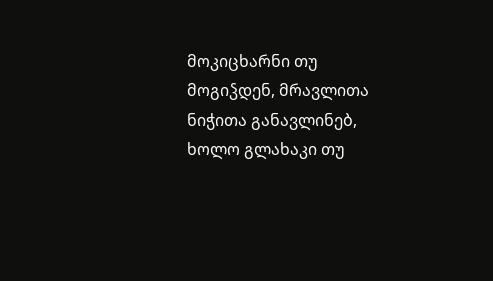მოკიცხარნი თუ მოგიჴდენ, მრავლითა ნიჭითა განავლინებ, ხოლო გლახაკი თუ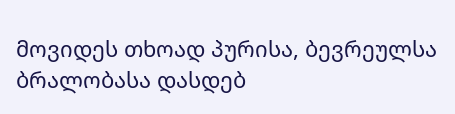მოვიდეს თხოად პურისა, ბევრეულსა ბრალობასა დასდებ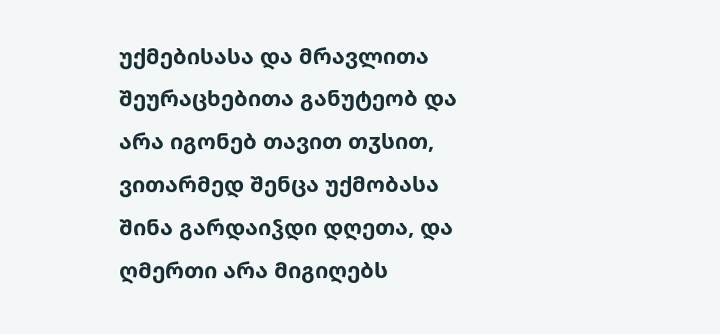უქმებისასა და მრავლითა შეურაცხებითა განუტეობ და არა იგონებ თავით თჳსით, ვითარმედ შენცა უქმობასა შინა გარდაიჴდი დღეთა, და ღმერთი არა მიგიღებს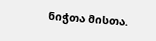ნიჭთა მისთა.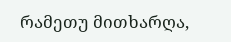რამეთუ მითხარღა,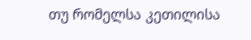თუ რომელსა კეთილისა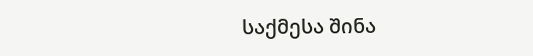საქმესა შინა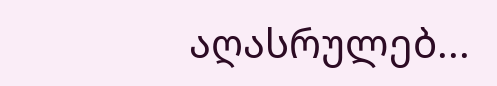აღასრულებ...